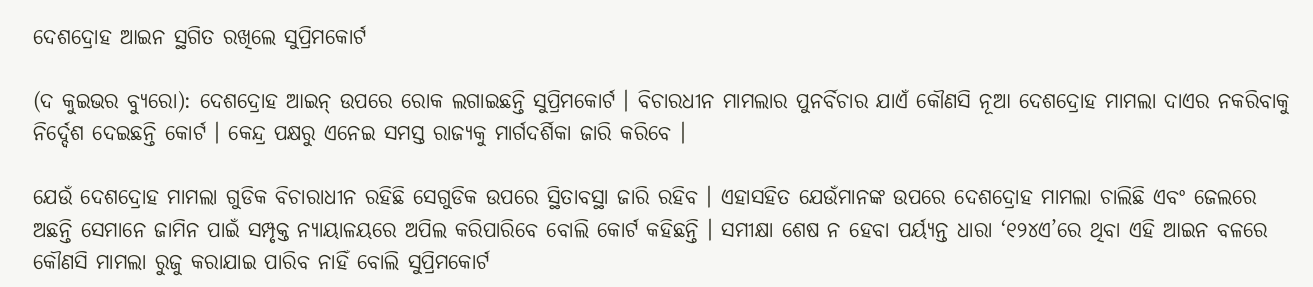ଦେଶଦ୍ରୋହ ଆଇନ ସ୍ଥଗିତ ରଖିଲେ ସୁପ୍ରିମକୋର୍ଟ

(ଦ କୁଇଭର ବ୍ୟୁରୋ): ଦେଶଦ୍ରୋହ ଆଇନ୍ ଉପରେ ରୋକ ଲଗାଇଛନ୍ତି ସୁପ୍ରିମକୋର୍ଟ । ବିଚାରଧୀନ ମାମଲାର ପୁନର୍ବିଚାର ଯାଏଁ କୌଣସି ନୂଆ ଦେଶଦ୍ରୋହ ମାମଲା ଦାଏର ନକରିବାକୁ ନିର୍ଦ୍ଦେଶ ଦେଇଛନ୍ତି କୋର୍ଟ । କେନ୍ଦ୍ର ପକ୍ଷରୁ ଏନେଇ ସମସ୍ତ ରାଜ୍ୟକୁ ମାର୍ଗଦର୍ଶିକା ଜାରି କରିବେ ।

ଯେଉଁ ଦେଶଦ୍ରୋହ ମାମଲା ଗୁଡିକ ବିଚାରାଧୀନ ରହିଛି ସେଗୁଡିକ ଉପରେ ସ୍ଥିତାବସ୍ଥା ଜାରି ରହିବ । ଏହାସହିତ ଯେଉଁମାନଙ୍କ ଉପରେ ଦେଶଦ୍ରୋହ ମାମଲା ଚାଲିଛି ଏବଂ ଜେଲରେ ଅଛନ୍ତି ସେମାନେ ଜାମିନ ପାଇଁ ସମ୍ପୃକ୍ତ ନ୍ୟାୟାଳୟରେ ଅପିଲ କରିପାରିବେ ବୋଲି କୋର୍ଟ କହିଛନ୍ତି । ସମୀକ୍ଷା ଶେଷ ନ ହେବା ପର୍ୟ୍ୟନ୍ତ ଧାରା ‘୧୨୪ଏ’ରେ ଥିବା ଏହି ଆଇନ ବଳରେ କୌଣସି ମାମଲା ରୁଜୁ କରାଯାଇ ପାରିବ ନାହିଁ ବୋଲି ସୁପ୍ରିମକୋର୍ଟ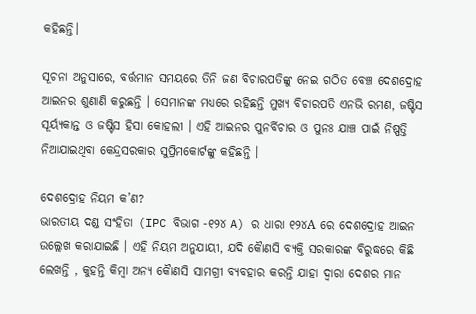କହିଛନ୍ତି।

ସୂଚନା ଅନୁସାରେ, ବର୍ତ୍ତମାନ ସମୟରେ ତିନି ଜଣ ବିଚାରପତିଙ୍କୁ ନେଇ ଗଠିତ ବେଞ୍ଚ ଦେଶଦ୍ରୋହ ଆଇନର ଶୁଣାଣି କରୁଛନ୍ତି । ସେମାନଙ୍କ ମଧ୍ୟରେ ରହିଛନ୍ତି ମୁଖ୍ୟ ବିଚାରପତି ଏନଭି ରମଣ, ଜଷ୍ଟିସ ସୂର୍ୟ୍ୟକାନ୍ତ ଓ ଜଷ୍ଟିସ ହିସା କୋହଲୀ । ଏହି ଆଇନର ପୁନର୍ବିଚାର ଓ ପୁନଃ ଯାଞ୍ଚ ପାଇଁ ନିଷ୍ପତ୍ତି ନିଆଯାଇଥିବା କେନ୍ଦ୍ରସରକାର ସୁପ୍ରିମକୋର୍ଟଙ୍କୁ କହିଛନ୍ତି ।

ଦେଶଦ୍ରୋହ ନିୟମ କ’ଣ?
ଭାରତୀୟ ଦଣ୍ଡ ସଂହିତା (IPC ବିଭାଗ -୧୨୪ A) ର ଧାରା ୧୨୪A ରେ ଦେଶଦ୍ରୋହ ଆଇନ ଉଲ୍ଲେଖ କରାଯାଇଛି । ଏହି ନିୟମ ଅନୁଯାୟୀ, ଯଦି କୈାଣସି ବ୍ୟକ୍ତି ସରକାରଙ୍କ ବିରୁଦ୍ଧରେ କିଛି ଲେଖନ୍ତି , କୁହନ୍ତି କିମ୍ବା ଅନ୍ୟ କୈାଣସି ସାମଗ୍ରୀ ବ୍ୟବହାର କରନ୍ତି ଯାହା ଦ୍ୱାରା ଦେଶର ମାନ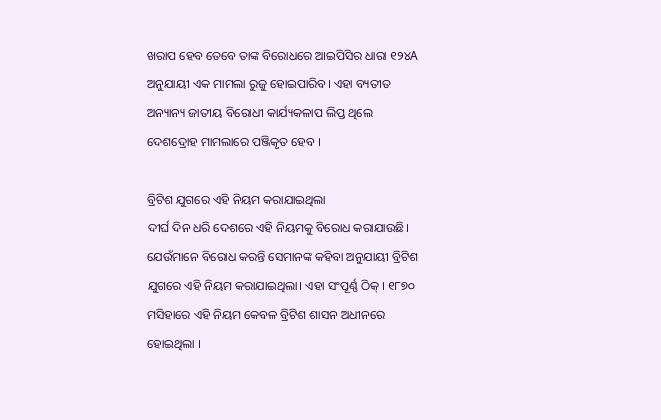ଖରାପ ହେବ ତେବେ ତାଙ୍କ ବିରୋଧରେ ଆଇପିସିର ଧାରା ୧୨୪A ଅନୁଯାୟୀ ଏକ ମାମଲା ରୁଜୁ ହୋଇପାରିବ। ଏହା ବ୍ୟତୀତ ଅନ୍ୟାନ୍ୟ ଜାତୀୟ ବିରୋଧୀ କାର୍ଯ୍ୟକଳାପ ଲିପ୍ତ ଥିଲେ ଦେଶଦ୍ରୋହ ମାମଲାରେ ପଞ୍ଜିକୃତ ହେବ ।

ବ୍ରିଟିଶ ଯୁଗରେ ଏହି ନିୟମ କରାଯାଇଥିଲା
ଦୀର୍ଘ ଦିନ ଧରି ଦେଶରେ ଏହି ନିୟମକୁ ବିରୋଧ କରାଯାଉଛି। ଯେଉଁମାନେ ବିରୋଧ କରନ୍ତି ସେମାନଙ୍କ କହିବା ଅନୁଯାୟୀ ବ୍ରିଟିଶ ଯୁଗରେ ଏହି ନିୟମ କରାଯାଇଥିଲା। ଏହା ସଂପୂର୍ଣ୍ଣ ଠିକ୍ । ୧୮୭୦ ମସିହାରେ ଏହି ନିୟମ କେବଳ ବ୍ରିଟିଶ ଶାସନ ଅଧୀନରେ ହୋଇଥିଲା ।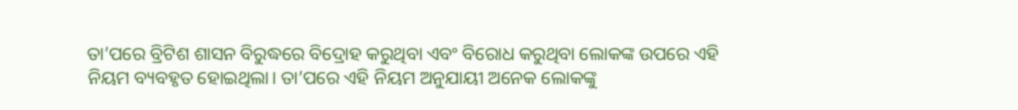ତା’ପରେ ବ୍ରିଟିଶ ଶାସନ ବିରୁଦ୍ଧରେ ବିଦ୍ରୋହ କରୁଥିବା ଏବଂ ବିରୋଧ କରୁଥିବା ଲୋକଙ୍କ ଉପରେ ଏହି ନିୟମ ବ୍ୟବହୃତ ହୋଇଥିଲା। ତା’ପରେ ଏହି ନିୟମ ଅନୁଯାୟୀ ଅନେକ ଲୋକଙ୍କୁ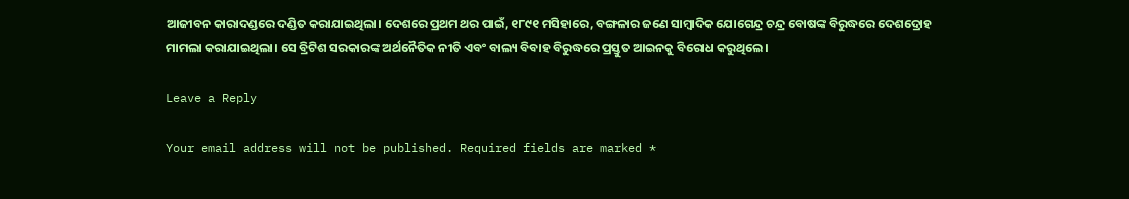ଆଜୀବନ କାରାଦଣ୍ଡରେ ଦଣ୍ଡିତ କରାଯାଇଥିଲା। ଦେଶରେ ପ୍ରଥମ ଥର ପାଇଁ, ୧୮୯୧ ମସିହାରେ, ବଙ୍ଗଳାର ଜଣେ ସାମ୍ବାଦିକ ଯୋଗେନ୍ଦ୍ର ଚନ୍ଦ୍ର ବୋଷଙ୍କ ବିରୁଦ୍ଧରେ ଦେଶଦ୍ରୋହ ମାମଲା କରାଯାଇଥିଲା। ସେ ବ୍ରିଟିଶ ସରକାରଙ୍କ ଅର୍ଥନୈତିକ ନୀତି ଏବଂ ବାଲ୍ୟ ବିବାହ ବିରୁଦ୍ଧରେ ପ୍ରସ୍ତୁତ ଆଇନକୁ ବିରୋଧ କରୁଥିଲେ।

Leave a Reply

Your email address will not be published. Required fields are marked *